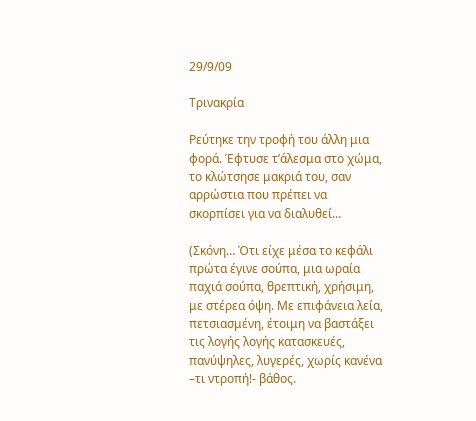29/9/09

Τρινακρία

Ρεύτηκε την τροφή του άλλη μια φορά. Έφτυσε τ’άλεσμα στο χώμα, το κλώτσησε μακριά του, σαν αρρώστια που πρέπει να σκορπίσει για να διαλυθεί…

(Σκόνη… Ότι είχε μέσα το κεφάλι πρώτα έγινε σούπα, μια ωραία παχιά σούπα, θρεπτική, χρήσιμη, με στέρεα όψη. Με επιφάνεια λεία, πετσιασμένη, έτοιμη να βαστάξει τις λογής λογής κατασκευές, πανύψηλες, λυγερές, χωρίς κανένα –τι ντροπή!- βάθος.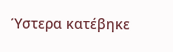Ύστερα κατέβηκε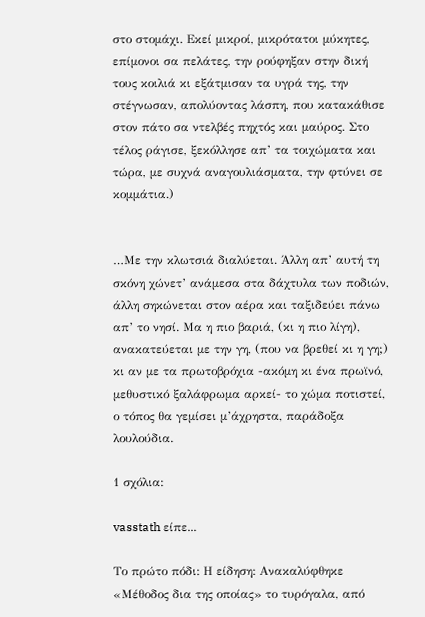στο στομάχι. Εκεί μικροί, μικρότατοι μύκητες, επίμονοι σα πελάτες, την ρούφηξαν στην δική τους κοιλιά κι εξάτμισαν τα υγρά της, την στέγνωσαν, απολύοντας λάσπη, που κατακάθισε στον πάτο σα ντελβές πηχτός και μαύρος. Στο τέλος ράγισε, ξεκόλλησε απ’ τα τοιχώματα και τώρα, με συχνά αναγουλιάσματα, την φτύνει σε κομμάτια.)


…Με την κλωτσιά διαλύεται. Άλλη απ’ αυτή τη σκόνη χώνετ’ ανάμεσα στα δάχτυλα των ποδιών, άλλη σηκώνεται στον αέρα και ταξιδεύει πάνω απ’ το νησί. Μα η πιο βαριά, (κι η πιο λίγη), ανακατεύεται με την γη, (που να βρεθεί κι η γη;) κι αν με τα πρωτοβρόχια -ακόμη κι ένα πρωϊνό, μεθυστικό ξαλάφρωμα αρκεί- το χώμα ποτιστεί, ο τόπος θα γεμίσει μ’άχρηστα, παράδοξα λουλούδια.

1 σχόλια:

vasstath είπε...

Το πρώτο πόδι: Η είδηση: Ανακαλύφθηκε «Μέθοδος δια της οποίας» το τυρόγαλα, από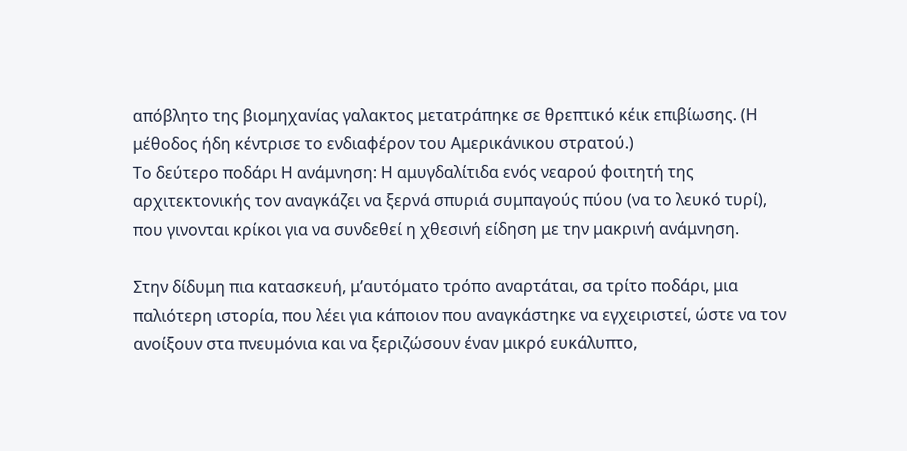απόβλητο της βιομηχανίας γαλακτος μετατράπηκε σε θρεπτικό κέικ επιβίωσης. (Η μέθοδος ήδη κέντρισε το ενδιαφέρον του Αμερικάνικου στρατού.)
Το δεύτερο ποδάρι Η ανάμνηση: Η αμυγδαλίτιδα ενός νεαρού φοιτητή της αρχιτεκτονικής τον αναγκάζει να ξερνά σπυριά συμπαγούς πύου (να το λευκό τυρί), που γινονται κρίκοι για να συνδεθεί η χθεσινή είδηση με την μακρινή ανάμνηση.

Στην δίδυμη πια κατασκευή, μ’αυτόματο τρόπο αναρτάται, σα τρίτο ποδάρι, μια παλιότερη ιστορία, που λέει για κάποιον που αναγκάστηκε να εγχειριστεί, ώστε να τον ανοίξουν στα πνευμόνια και να ξεριζώσουν έναν μικρό ευκάλυπτο,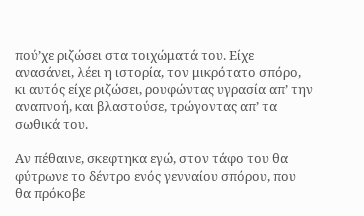πού’χε ριζώσει στα τοιχώματά του. Είχε ανασάνει, λέει η ιστορία, τον μικρότατο σπόρο, κι αυτός είχε ριζώσει, ρουφώντας υγρασία απ’ την αναπνοή, και βλαστούσε, τρώγοντας απ’ τα σωθικά του.

Αν πέθαινε, σκεφτηκα εγώ, στον τάφο του θα φύτρωνε το δέντρο ενός γενναίου σπόρου, που θα πρόκοβε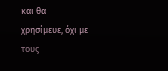και θα χρησίμευε, όχι με τους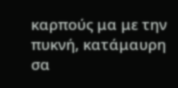καρπούς μα με την πυκνή, κατάμαυρη σα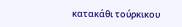κατακάθι τούρκικου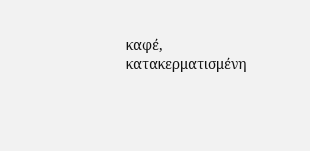καφέ, κατακερματισμένη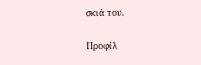σκιά του.

Προφίλ